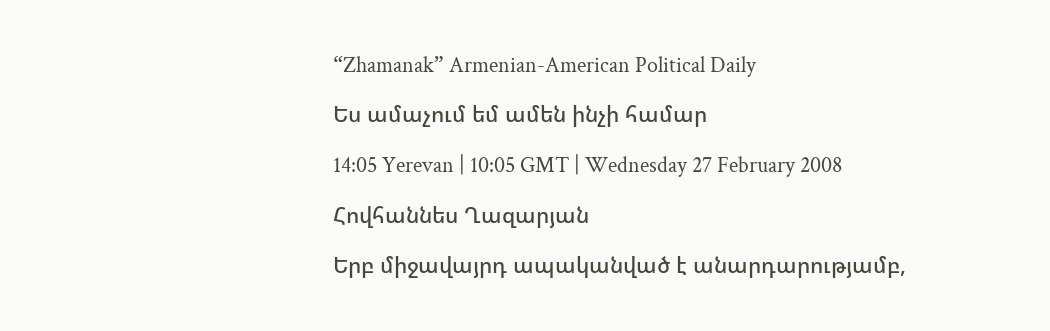“Zhamanak” Armenian-American Political Daily

Ես ամաչում եմ ամեն ինչի համար

14:05 Yerevan | 10:05 GMT | Wednesday 27 February 2008

Հովհաննես Ղազարյան

Երբ միջավայրդ ապականված է անարդարությամբ,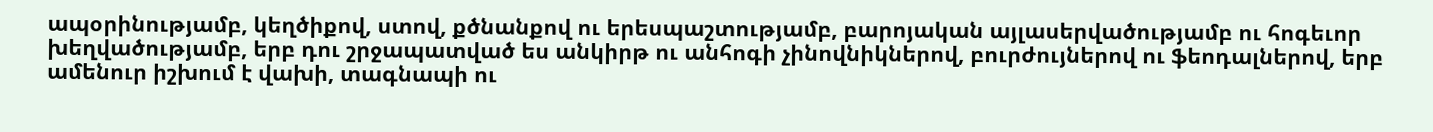ապօրինությամբ, կեղծիքով, ստով, քծնանքով ու երեսպաշտությամբ, բարոյական այլասերվածությամբ ու հոգեւոր խեղվածությամբ, երբ դու շրջապատված ես անկիրթ ու անհոգի չինովնիկներով, բուրժույներով ու ֆեոդալներով, երբ ամենուր իշխում է վախի, տագնապի ու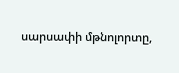սարսափի մթնոլորտը,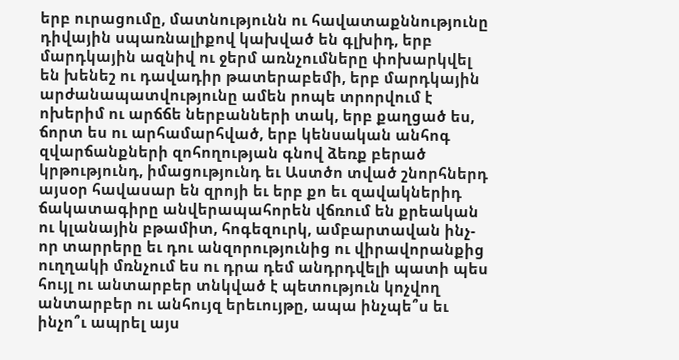երբ ուրացումը, մատնությունն ու հավատաքննությունը դիվային սպառնալիքով կախված են գլխիդ, երբ մարդկային ազնիվ ու ջերմ առնչումները փոխարկվել են խենեշ ու դավադիր թատերաբեմի, երբ մարդկային արժանապատվությունը ամեն րոպե տրորվում է ոխերիմ ու արճճե ներբանների տակ, երբ քաղցած ես, ճորտ ես ու արհամարհված, երբ կենսական անհոգ զվարճանքների զոհողության գնով ձեռք բերած կրթությունդ, իմացությունդ եւ Աստծո տված շնորհներդ այսօր հավասար են զրոյի եւ երբ քո եւ զավակներիդ ճակատագիրը անվերապահորեն վճռում են քրեական ու կլանային բթամիտ, հոգեզուրկ, ամբարտավան ինչ-որ տարրերը եւ դու անզորությունից ու վիրավորանքից ուղղակի մռնչում ես ու դրա դեմ անդրդվելի պատի պես հույլ ու անտարբեր տնկված է պետություն կոչվող անտարբեր ու անհույզ երեւույթը, ապա ինչպե՞ս եւ ինչո՞ւ ապրել այս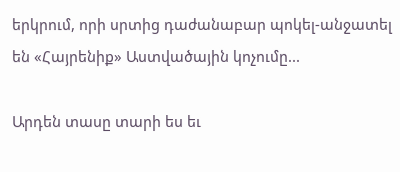երկրում, որի սրտից դաժանաբար պոկել-անջատել են «Հայրենիք» Աստվածային կոչումը...

Արդեն տասը տարի ես եւ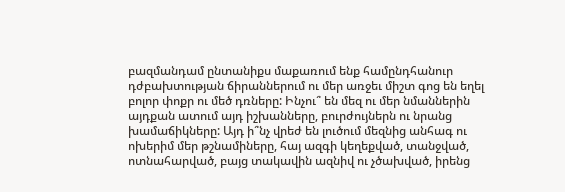բազմանդամ ընտանիքս մաքառում ենք համընդհանուր դժբախտության ճիրաններում ու մեր առջեւ միշտ գոց են եղել բոլոր փոքր ու մեծ դռները: Ինչու՞ են մեզ ու մեր նմաններին այդքան ատում այդ իշխանները, բուրժույներն ու նրանց խամաճիկները: Այդ ի՞նչ վրեժ են լուծում մեզնից անհագ ու ոխերիմ մեր թշնամիները, հայ ազգի կեղեքված, տանջված, ոտնահարված, բայց տակավին ազնիվ ու չծախված, իրենց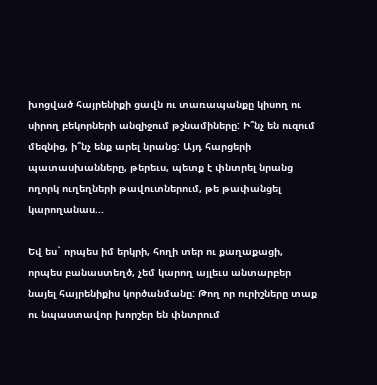խոցված հայրենիքի ցավն ու տառապանքը կիսող ու սիրող բեկորների անզիջում թշնամիները: Ի՞նչ են ուզում մեզնից, ի՞նչ ենք արել նրանց: Այդ հարցերի պատասխանները, թերեւս, պետք է փնտրել նրանց ողորկ ուղեղների թավուտներում, թե թափանցել կարողանաս...

Եվ ես` որպես իմ երկրի, հողի տեր ու քաղաքացի, որպես բանաստեղծ, չեմ կարող այլեւս անտարբեր նայել հայրենիքիս կործանմանը: Թող որ ուրիշները տաք ու նպաստավոր խորշեր են փնտրում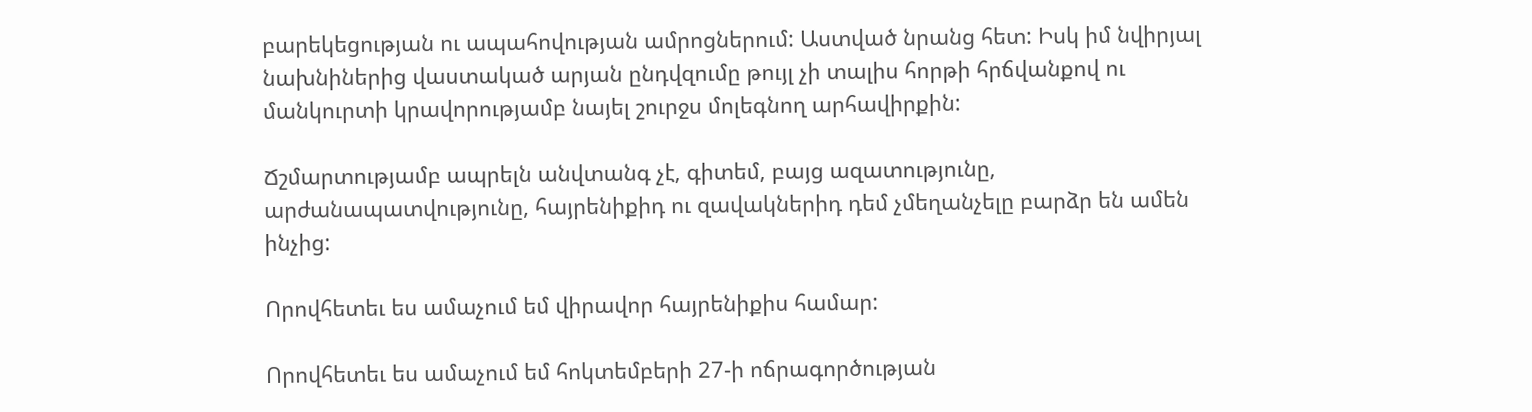բարեկեցության ու ապահովության ամրոցներում: Աստված նրանց հետ: Իսկ իմ նվիրյալ նախնիներից վաստակած արյան ընդվզումը թույլ չի տալիս հորթի հրճվանքով ու մանկուրտի կրավորությամբ նայել շուրջս մոլեգնող արհավիրքին:

Ճշմարտությամբ ապրելն անվտանգ չէ, գիտեմ, բայց ազատությունը, արժանապատվությունը, հայրենիքիդ ու զավակներիդ դեմ չմեղանչելը բարձր են ամեն ինչից:

Որովհետեւ ես ամաչում եմ վիրավոր հայրենիքիս համար:

Որովհետեւ ես ամաչում եմ հոկտեմբերի 27-ի ոճրագործության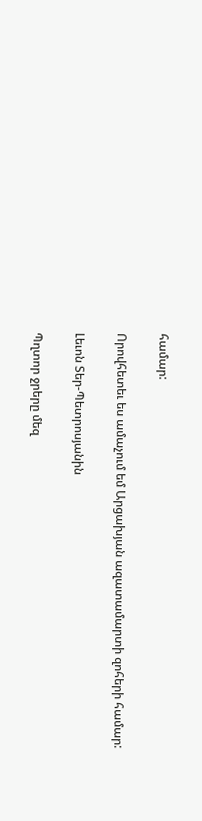համար:

Որովհետեւ ես ամաչում եմ Արցախյան ազատամարտի զոհերի համար:

Լեւոն Տեր-Պետրոսյանին

Պղտոր ջրերը մեզ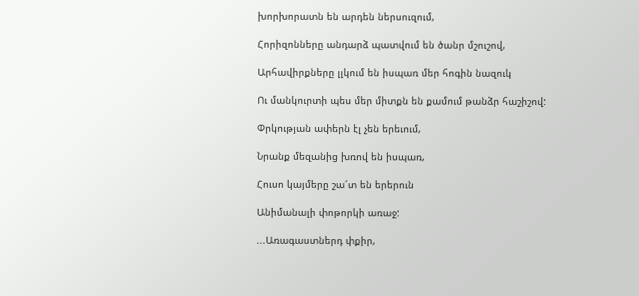խորխորատն են արդեն ներսուզում,

Հորիզոնները անդարձ պատվում են ծանր մշուշով,

Արհավիրքները լլկում են իսպառ մեր հոգին նազուկ

Ու մանկուրտի պես մեր միտքն են քամում թանձր հաշիշով:

Փրկության ափերն էլ չեն երեւում,

Նրանք մեզանից խռով են իսպառ,

Հուսո կայմերը շա՜տ են երերուն

Անիմանալի փոթորկի առաջ:

...Առագաստներդ փքիր,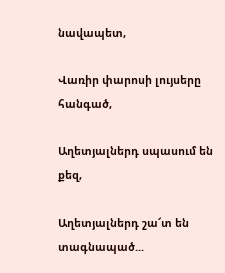նավապետ,

Վառիր փարոսի լույսերը հանգած,

Աղետյալներդ սպասում են քեզ,

Աղետյալներդ շա՜տ են տագնապած...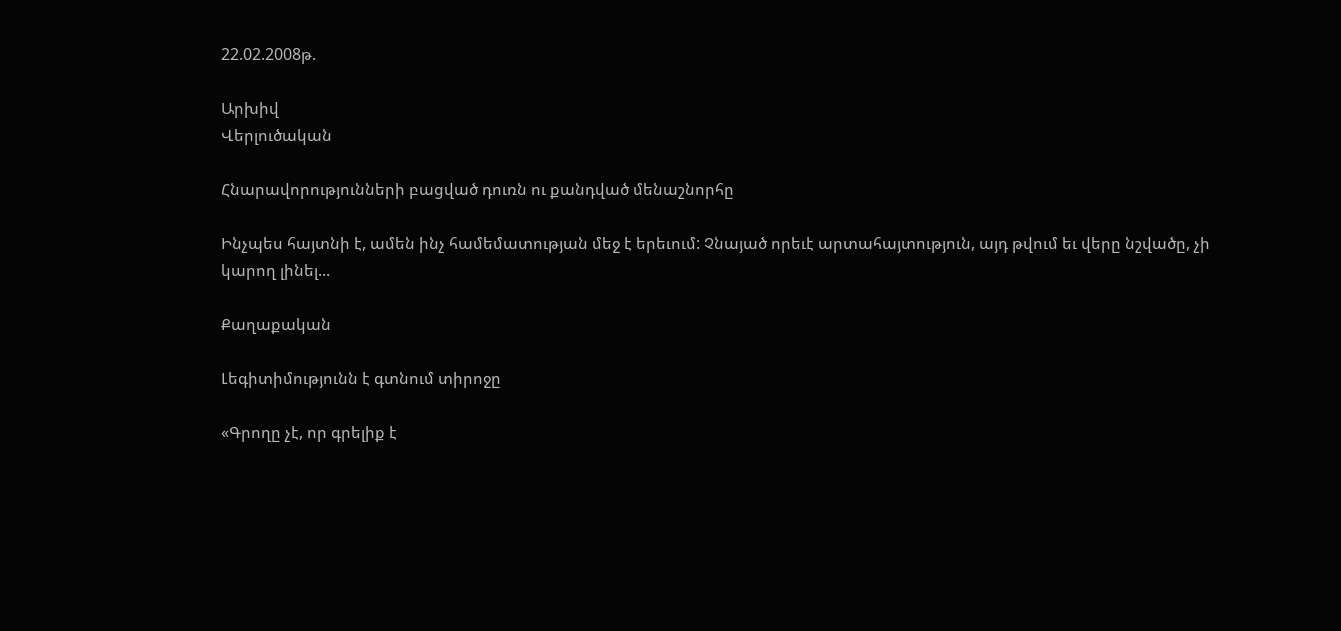22.02.2008թ.

Արխիվ
Վերլուծական

Հնարավորությունների բացված դուռն ու քանդված մենաշնորհը

Ինչպես հայտնի է, ամեն ինչ համեմատության մեջ է երեւում: Չնայած որեւէ արտահայտություն, այդ թվում եւ վերը նշվածը, չի կարող լինել...

Քաղաքական

Լեգիտիմությունն է գտնում տիրոջը

«Գրողը չէ, որ գրելիք է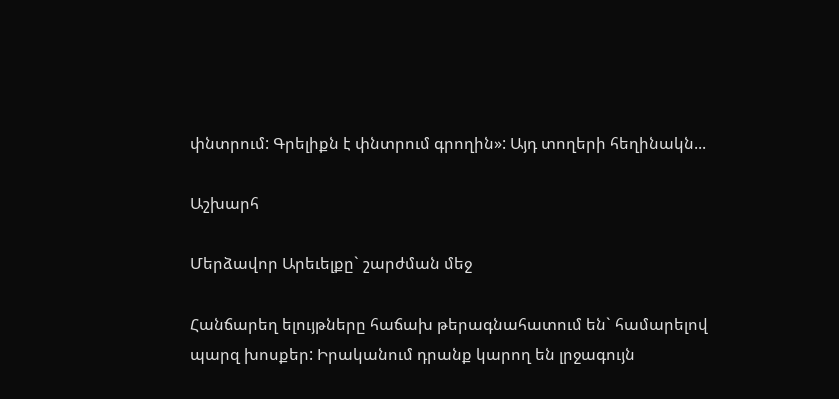փնտրում: Գրելիքն է փնտրում գրողին»: Այդ տողերի հեղինակն...

Աշխարհ

Մերձավոր Արեւելքը` շարժման մեջ

Հանճարեղ ելույթները հաճախ թերագնահատում են` համարելով պարզ խոսքեր: Իրականում դրանք կարող են լրջագույն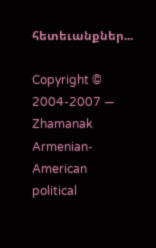հետեւանքներ...

Copyright © 2004-2007 — Zhamanak Armenian-American political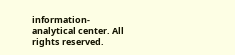information-analytical center. All rights reserved.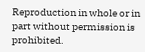Reproduction in whole or in part without permission is prohibited.